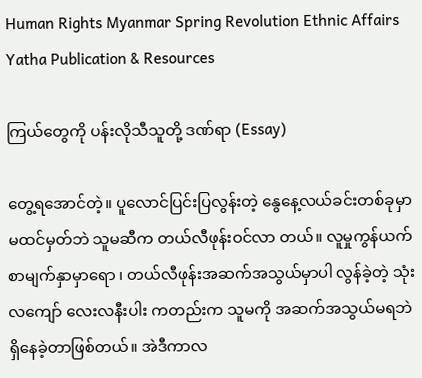Human Rights Myanmar Spring Revolution Ethnic Affairs Yatha Publication & Resources

ကြယ်တွေကို ပန်းလိုသီသူတို့ ဒဏ်ရာ (Essay)

တွေ့ရအောင်တဲ့။ ပူလောင်ပြင်းပြလွန်းတဲ့ နွေနေ့လယ်ခင်းတစ်ခုမှာ မထင်မှတ်ဘဲ သူမဆီက တယ်လီဖုန်းဝင်လာ တယ်။ လူမှုကွန်ယက်စာမျက်နှာမှာရော ၊ တယ်လီဖုန်းအဆက်အသွယ်မှာပါ လွန်ခဲ့တဲ့ သုံးလကျော် လေးလနီးပါး ကတည်းက သူမကို အဆက်အသွယ်မရဘဲ ရှိနေခဲ့တာဖြစ်တယ်။ အဲဒီကာလ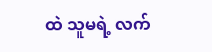ထဲ သူမရဲ့ လက်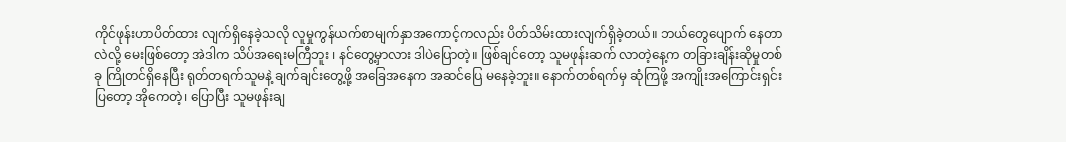ကိုင်ဖုန်းဟာပိတ်ထား လျက်ရှိနေခဲ့သလို လူမှုကွန်ယက်စာမျက်နှာအကောင့်ကလည်း ပိတ်သိမ်းထားလျက်ရှိခဲ့တယ်။ ဘယ်တွေပျောက် နေတာလဲလို့ မေးဖြစ်တော့ အဲဒါက သိပ်အရေးမကြီဘူး ၊ နင်တွေ့မှာလား ဒါပဲပြောတဲ့။ ဖြစ်ချင်တော့ သူမဖုန်းဆက် လာတဲ့နေ့က တခြားချိန်းဆိုမှုတစ်ခု ကြိုတင်ရှိနေပြီး ရုတ်တရက်သူမနဲ့ ချက်ချင်းတွေ့ဖို့ အခြေအနေက အဆင်ပြေ မနေခဲ့ဘူး။ နောက်တစ်ရက်မှ ဆုံကြဖို့ အကျိုးအကြောင်းရှင်းပြတော့ အိုကေတဲ့၊ ပြောပြီး သူမဖုန်းချ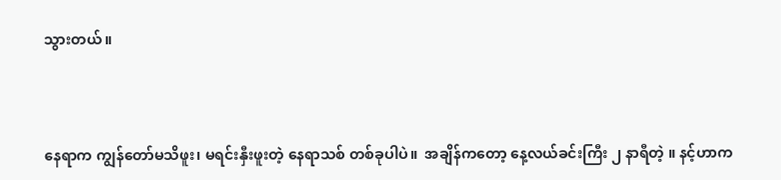သွားတယ်။



နေရာက ကျွန်တော်မသိဖူး၊ မရင်းနှီးဖူးတဲ့ နေရာသစ် တစ်ခုပါပဲ။  အချိန်ကတော့ နေ့လယ်ခင်းကြီး ၂ နာရီတဲ့ ။ နင့်ဟာက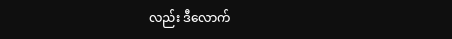လည်း ဒီလောက်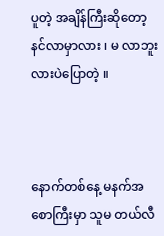ပူတဲ့ အချိန်ကြီးဆိုတော့ နင်လာမှာလား ၊ မ လာဘူးလားပဲပြောတဲ့ ။



နောက်တစ်နေ့ မနက်အစောကြီးမှာ သူမ တယ်လီ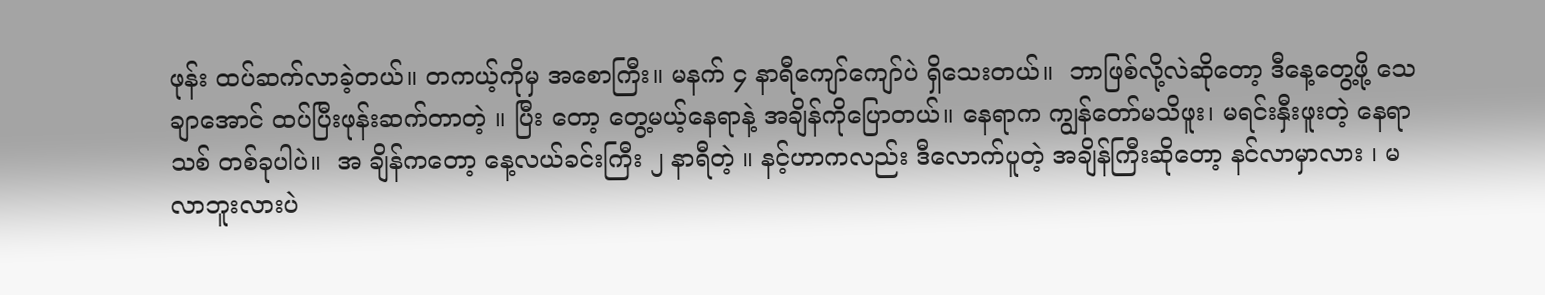ဖုန်း ထပ်ဆက်လာခဲ့တယ်။ တကယ့်ကိုမှ အစောကြီး။ မနက် ၄ နာရီကျော်ကျော်ပဲ ရှိသေးတယ်။  ဘာဖြစ်လို့လဲဆိုတော့ ဒီနေ့တွေ့ဖို့ သေချာအောင် ထပ်ပြီးဖုန်းဆက်တာတဲ့ ။ ပြီး တော့ တွေ့မယ့်နေရာနဲ့ အချိန်ကိုပြောတယ်။ နေရာက ကျွန်တော်မသိဖူး၊ မရင်းနှီးဖူးတဲ့ နေရာသစ် တစ်ခုပါပဲ။  အ ချိန်ကတော့ နေ့လယ်ခင်းကြီး ၂ နာရီတဲ့ ။ နင့်ဟာကလည်း ဒီလောက်ပူတဲ့ အချိန်ကြီးဆိုတော့ နင်လာမှာလား ၊ မ လာဘူးလားပဲ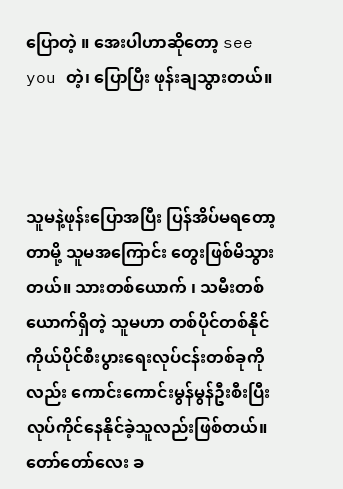ပြောတဲ့ ။ အေးပါဟာဆိုတော့ see you တဲ့၊ ပြောပြီး ဖုန်းချသွားတယ်။



သူမနဲ့ဖုန်းပြောအပြီး ပြန်အိပ်မရတော့တာမို့ သူမအကြောင်း တွေးဖြစ်မိသွားတယ်။ သားတစ်ယောက် ၊ သမီးတစ် ယောက်ရှိတဲ့ သူမဟာ တစ်ပိုင်တစ်နိုင် ကိုယ်ပိုင်စီးပွားရေးလုပ်ငန်းတစ်ခုကိုလည်း ကောင်းကောင်းမွန်မွန်ဦးစီးပြီး လုပ်ကိုင်နေနိုင်ခဲ့သူလည်းဖြစ်တယ်။ တော်တော်လေး ခ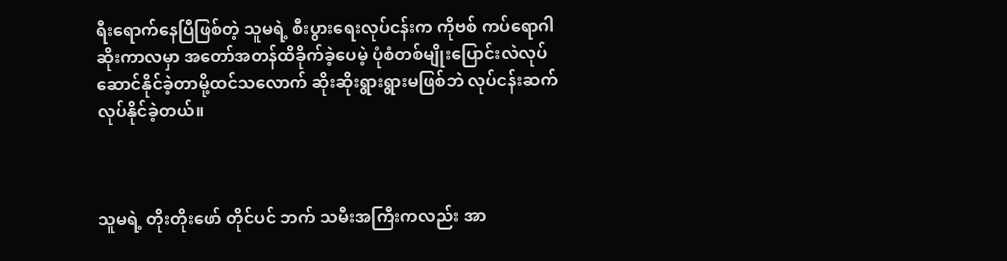ရီးရောက်နေပြီဖြစ်တဲ့ သူမရဲ့ စီးပွားရေးလုပ်ငန်းက ကိုဗစ် ကပ်ရောဂါဆိုးကာလမှာ အတော်အတန်ထိခိုက်ခဲ့ပေမဲ့ ပုံစံတစ်မျိုးပြောင်းလဲလုပ်ဆောင်နိုင်ခဲ့တာမို့ထင်သလောက် ဆိုးဆိုးရွားရွားမဖြစ်ဘဲ လုပ်ငန်းဆက်လုပ်နိုင်ခဲ့တယ်။



သူမရဲ့ တိုးတိုးဖော် တိုင်ပင် ဘက် သမီးအကြီးကလည်း အာ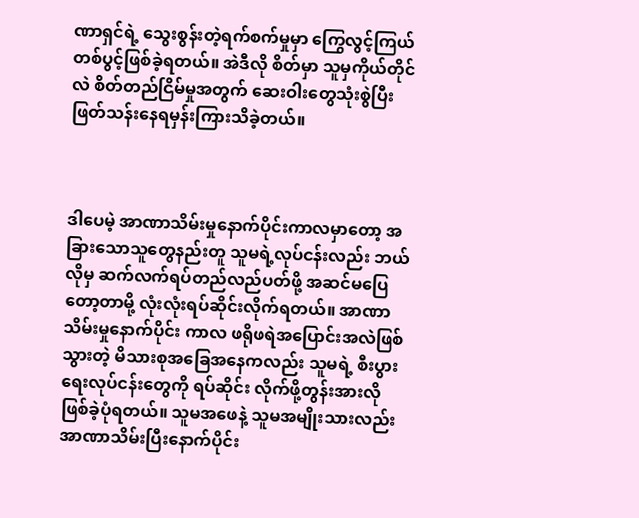ဏာရှင်ရဲ့ သွေးစွန်းတဲ့ရက်စက်မှုမှာ ကြွေလွင့်ကြယ်တစ်ပွင့်ဖြစ်ခဲ့ရတယ်။ အဲဒီလို စိတ်မှာ သူမှကိုယ်တိုင်လဲ စိတ်တည်ငြိမ်မှုအတွက် ဆေးဝါးတွေသုံးစွဲပြီး ဖြတ်သန်းနေရမှန်းကြားသိခဲ့တယ်။



ဒါပေမဲ့ အာဏာသိမ်းမှုနောက်ပိုင်းကာလမှာတော့ အခြားသောသူတွေနည်းတူ သူမရဲ့လုပ်ငန်းလည်း ဘယ်လိုမှ ဆက်လက်ရပ်တည်လည်ပတ်ဖို့ အဆင်မပြေတော့တာမို့ လုံးလုံးရပ်ဆိုင်းလိုက်ရတယ်။ အာဏာသိမ်းမှုနောက်ပိုင်း ကာလ ဖရိုဖရဲအပြောင်းအလဲဖြစ်သွားတဲ့ မိသားစုအခြေအနေကလည်း သူမရဲ့ စီးပွားရေးလုပ်ငန်းတွေကို ရပ်ဆိုင်း လိုက်ဖို့တွန်းအားလို ဖြစ်ခဲ့ပုံရတယ်။ သူမအဖေနဲ့ သူမအမျိုးသားလည်း အာဏာသိမ်းပြီးနောက်ပိုင်း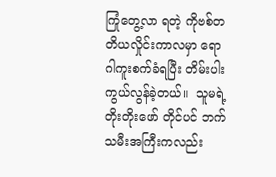ကြုံတွေ့လာ ရတဲ့ ကိုဗစ်တတိယလှိုင်းကာလမှာ ရောဂါကူးစက်ခံရပြီး တိမ်းပါးကွယ်လွန်ခဲ့တယ်။  သူမရဲ့ တိုးတိုးဖော် တိုင်ပင် ဘက် သမီးအကြီးကလည်း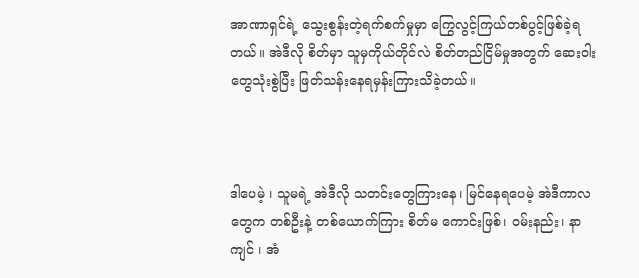အာဏာရှင်ရဲ့ သွေးစွန်းတဲ့ရက်စက်မှုမှာ ကြွေလွင့်ကြယ်တစ်ပွင့်ဖြစ်ခဲ့ရတယ်။ အဲဒီလို စိတ်မှာ သူမှကိုယ်တိုင်လဲ စိတ်တည်ငြိမ်မှုအတွက် ဆေးဝါးတွေသုံးစွဲပြီး ဖြတ်သန်းနေရမှန်းကြားသိခဲ့တယ်။



ဒါပေမဲ့ ၊ သူမရဲ့ အဲဒီလို သတင်းတွေကြားနေ၊ မြင်နေရပေမဲ့ အဲဒီကာလတွေက တစ်ဦးနဲ့ တစ်ယောက်ကြား စိတ်မ ကောင်းဖြစ်၊ ဝမ်းနည်း၊ နာကျင် ၊ အံ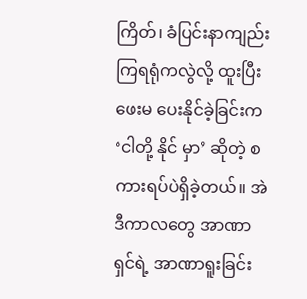ကြိတ်၊ ခံပြင်းနာကျည်းကြရရုံကလွဲလို့ ထူးပြီးဖေးမ ပေးနိုင်ခဲ့ခြင်းက ‘ငါတို့ နိုင် မှာ’ ဆိုတဲ့ စကားရပ်ပဲရှိခဲ့တယ်။ အဲဒီကာလတွေ အာဏာရှင်ရဲ့ အာဏာရူးခြင်း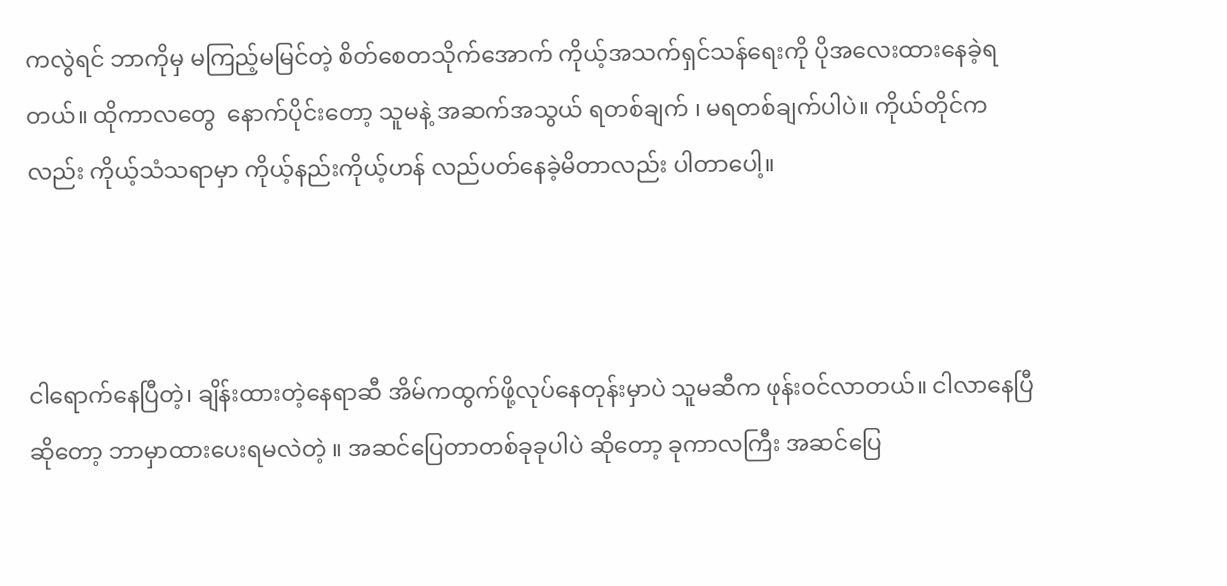ကလွဲရင် ဘာကိုမှ မကြည့်မမြင်တဲ့ စိတ်စေတသိုက်‌အောက် ကိုယ့်အသက်ရှင်သန်ရေးကို ပိုအလေးထား‌နေခဲ့ရတယ်။ ထိုကာလတွေ  နောက်ပိုင်းတော့ သူမနဲ့ အဆက်အသွယ် ရတစ်ချက် ၊ မရတစ်ချက်ပါပဲ။ ကိုယ်တိုင်ကလည်း ကိုယ့်သံသရာမှာ ကိုယ့်နည်းကိုယ့်ဟန် လည်ပတ်နေခဲ့မိတာလည်း ပါတာပေါ့။



ငါရောက်နေပြီတဲ့၊ ချိန်းထားတဲ့နေရာဆီ အိမ်ကထွက်ဖို့လုပ်နေတုန်းမှာပဲ သူမဆီက ဖုန်းဝင်လာတယ်။ ငါလာနေပြီ ဆိုတော့ ဘာမှာထားပေးရမလဲတဲ့ ။ အဆင်ပြေတာတစ်ခုခုပါပဲ ဆိုတော့ ခုကာလကြီး အဆင်ပြေ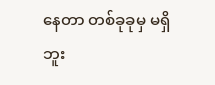နေတာ တစ်ခုခုမှ မရှိဘူး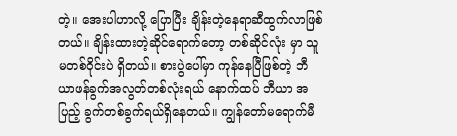တဲ့။ အေးပါဟာလို့ ပြောပြီး ချိန်းတဲ့နေရာဆီထွက်လာဖြစ်တယ်။ ချိန်းထားတဲ့ဆိုင်ရောက်တော့ တစ်ဆိုင်လုံး မှာ သူမတစ်ဝိုင်းပဲ ရှိတယ်။ စားပွဲပေါ်မှာ ကုန်နေပြီဖြစ်တဲ့ ဘီယာဖန်ခွက်အလွတ်တစ်လုံးရယ် နောက်ထပ် ဘီယာ အပြည့် ခွက်တစ်ခွက်ရယ်ရှိနေတယ်။ ကျွန်တော်မရောက်မီ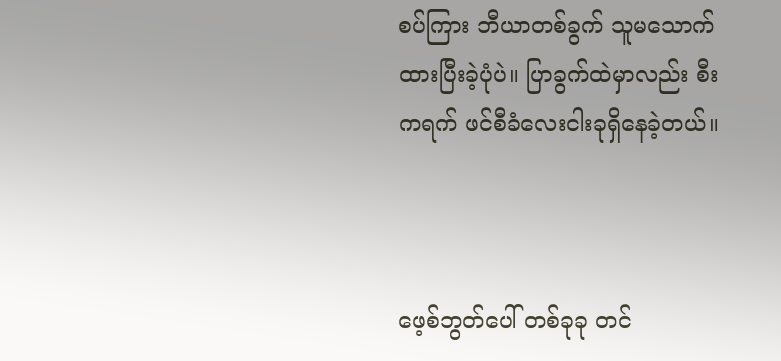စပ်ကြား ဘီယာတစ်ခွက် သူမသောက်ထားပြီးခဲ့ပုံပဲ။ ပြာခွက်ထဲမှာလည်း စီးကရက် ဖင်စီခံလေးငါးခုရှိနေခဲ့တယ်။



ဖေ့စ်ဘွတ်ပေါ် တစ်ခုခု တင်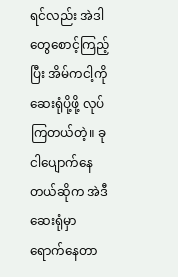ရင်လည်း အဲဒါတွေစောင့်ကြည့်ပြီး အိမ်ကငါ့ကို ဆေးရုံပို့ဖို့ လုပ်ကြတယ်တဲ့။ ခု ငါပျောက်နေတယ်ဆိုက အဲဒီ ဆေးရုံမှာ ရောက်နေတာ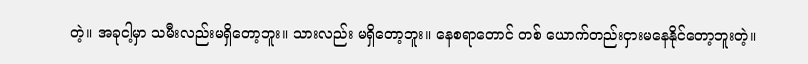တဲ့။ အခုငါ့မှာ သမီးလည်းမရှိတော့ဘူး။ သားလည်း မရှိတော့ဘူး။ နေစရာတောင် တစ် ယောက်တည်းငှားမနေနိုင်တော့ဘူးတဲ့။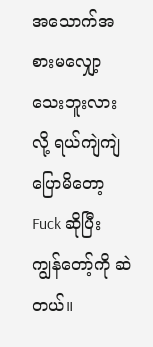အသောက်အစားမလျှော့သေးဘူးလားလို့ ရယ်ကျဲကျဲ ပြောမိတော့ Fuck ဆိုပြီး ကျွန်တော့်ကို ဆဲတယ်။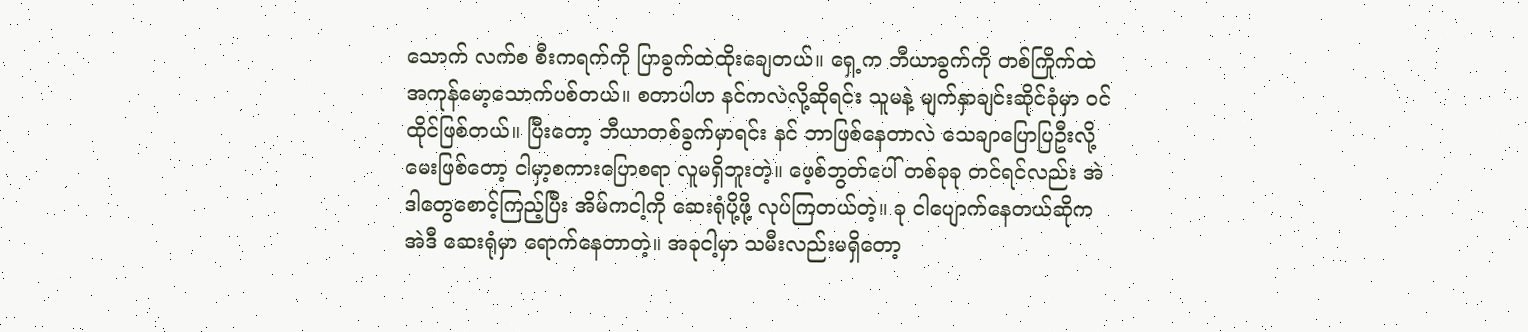သောက် လက်စ စီးကရက်ကို ပြာခွက်ထဲထိုးချေတယ်။ ရှေ့က ဘီယာခွက်ကို တစ်ကြိုက်ထဲ အကုန်မော့သောက်ပစ်တယ်။ စတာပါဟ နင်ကလဲလို့ဆိုရင်း သူမနဲ့ မျက်နှာချင်းဆိုင်ခုံမှာ ဝင်ထိုင်ဖြစ်တယ်။ ပြီးတော့ ဘီယာတစ်ခွက်မှာရင်း နင် ဘာဖြစ်နေတာလဲ သေချာပြောပြဦးလို့ မေးဖြစ်တော့ ငါမှာ့စကားပြောစရာ လူမရှိဘူးတဲ့။ ဖေ့စ်ဘွတ်ပေါ် တစ်ခုခု တင်ရင်လည်း အဲဒါတွေစောင့်ကြည့်ပြီး အိမ်ကငါ့ကို ဆေးရုံပို့ဖို့ လုပ်ကြတယ်တဲ့။ ခု ငါပျောက်နေတယ်ဆိုက အဲဒီ ဆေးရုံမှာ ရောက်နေတာတဲ့။ အခုငါ့မှာ သမီးလည်းမရှိတော့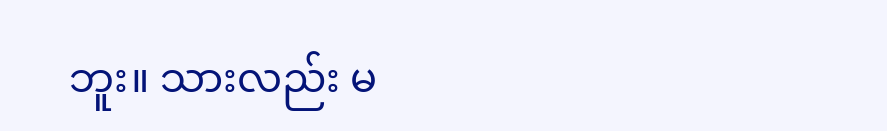ဘူး။ သားလည်း မ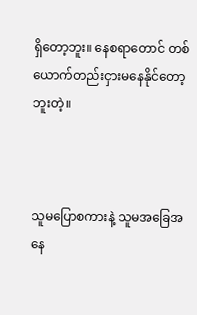ရှိတော့ဘူး။ နေစရာတောင် တစ် ယောက်တည်းငှားမနေနိုင်တော့ဘူးတဲ့။



သူမပြောစကားနဲ့ သူမအခြေအနေ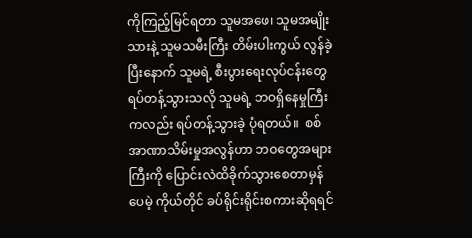ကိုကြည့်မြင်ရတာ သူမအဖေ၊ သူမအမျိုးသားနဲ့ သူမသမီးကြီး တိမ်းပါးကွယ် လွန်ခဲ့ပြီးနောက် သူမရဲ့ စီးပွားရေးလုပ်ငန်းတွေ ရပ်တန့်သွားသလို သူမရဲ့ ဘဝရှိနေမှုကြီးကလည်း ရပ်တန့်သွားခဲ့ ပုံရတယ်။  စစ်အာဏာသိမ်းမှုအလွန်ဟာ ဘဝတွေအများကြီးကို ပြောင်းလဲထိခိုက်သွားစေတာမှန်ပေမဲ့ ကိုယ်တိုင် ခပ်ရိုင်းရိုင်းစကားဆိုရရင်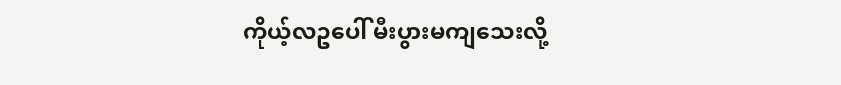ကိုယ့်လဥပေါ် မီးပွားမကျသေးလို့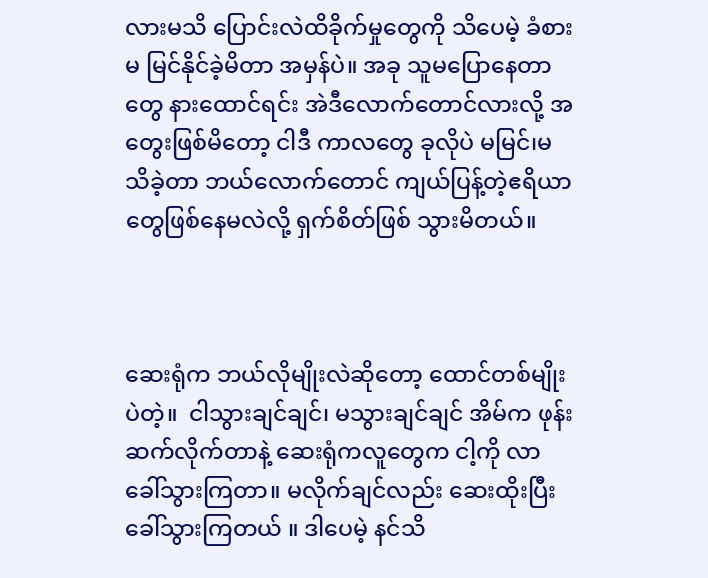လားမသိ ပြောင်းလဲထိခိုက်မှုတွေကို သိပေမဲ့ ခံစားမ မြင်နိုင်ခဲ့မိတာ အမှန်ပဲ။ အခု သူမပြောနေတာတွေ နားထောင်ရင်း အဲဒီလောက်တောင်လားလို့ အတွေးဖြစ်မိတော့ ငါဒီ ကာလတွေ ခုလိုပဲ မမြင်၊မသိခဲ့တာ ဘယ်လောက်တောင် ကျယ်ပြန့်တဲ့ဧရိယာတွေဖြစ်နေမလဲလို့ ရှက်စိတ်ဖြစ် သွားမိတယ်။



ဆေးရုံက ဘယ်လိုမျိုးလဲဆိုတော့ ထောင်တစ်မျိုးပဲတဲ့။  ငါသွားချင်ချင်၊ မသွားချင်ချင် အိမ်က ဖုန်းဆက်လိုက်တာနဲ့ ဆေးရုံကလူတွေက ငါ့ကို လာခေါ်သွားကြတာ။ မလိုက်ချင်လည်း ဆေးထိုးပြီးခေါ်သွားကြတယ် ။ ဒါပေမဲ့ နင်သိ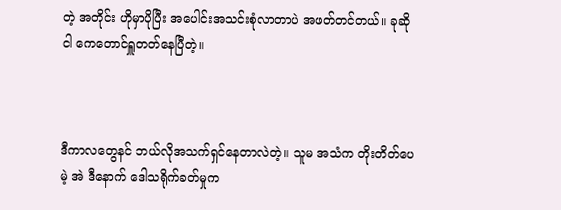တဲ့ အတိုင်း ဟိုမှာပိုပြီး အပေါင်းအသင်းစုံလာတာပဲ အဖတ်တင်တယ်။ ခုဆို ငါ ကေတောင်ရှူတတ်နေပြီတဲ့။



ဒီကာလတွေနင် ဘယ်လိုအသက်ရှင်နေတာလဲတဲ့။ သူမ အသံက တိုးတိတ်ပေမဲ့ အဲ ဒီနောက် ဒေါသရိုက်ခတ်မှုက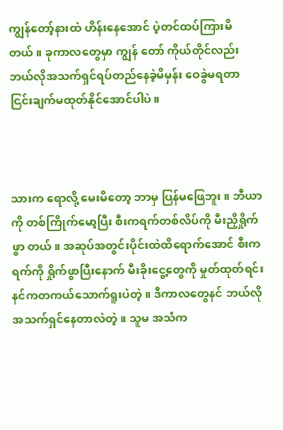ကျွန်တော့်နားထဲ ဟိန်းနေအောင် ပဲ့တင်ထပ်ကြားမိတယ်။ ခုကာလတွေမှာ ကျွန်‌ တော် ကိုယ်တိုင်လည်း ဘယ်လိုအသက်ရှင်ရပ်တည်နေခဲ့မိမှန်း ဝေခွဲမရတာ ငြင်းချက်မထုတ်နိုင်အောင်ပါပဲ။



သားက ရောလို့ မေးမိတော့ ဘာမှ ပြန်မဖြေဘူး။ ဘီယာကို တစ်ကြိုက်မော့ပြီး စီးကရက်တစ်လိပ်ကို မီးညှိရှိုက်ဖွာ တယ်။ အဆုပ်အတွင်းပိုင်းထဲထိရောက်အောင် စီးကရက်ကို ရှိုက်ဖွာပြီးနောက် မီးခိုးငွေ့တွေကို မှုတ်ထုတ်ရင်း နင်ကတကယ်သောက်ရူးပဲတဲ့။ ဒီကာလတွေနင် ဘယ်လိုအသက်ရှင်နေတာလဲတဲ့။ သူမ အသံက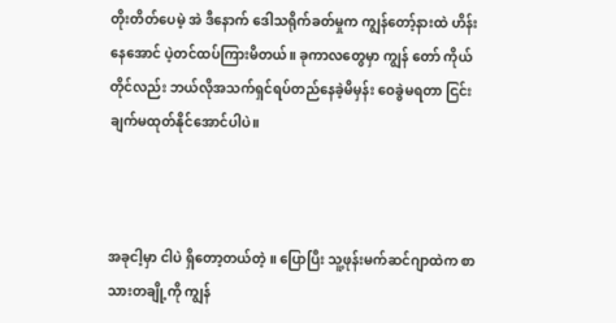တိုးတိတ်ပေမဲ့ အဲ ဒီနောက် ဒေါသရိုက်ခတ်မှုက ကျွန်တော့်နားထဲ ဟိန်းနေအောင် ပဲ့တင်ထပ်ကြားမိတယ်။ ခုကာလတွေမှာ ကျွန်‌ တော် ကိုယ်တိုင်လည်း ဘယ်လိုအသက်ရှင်ရပ်တည်နေခဲ့မိမှန်း ဝေခွဲမရတာ ငြင်းချက်မထုတ်နိုင်အောင်ပါပဲ။



အခုငါ့မှာ ငါပဲ ရှိတော့တယ်တဲ့ ။ ပြောပြီး သူ့ဖုန်းမက်ဆင်ဂျာထဲက စာသားတချို့ကို ကျွန်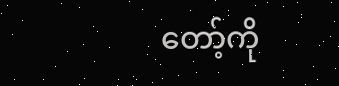တော့်ကို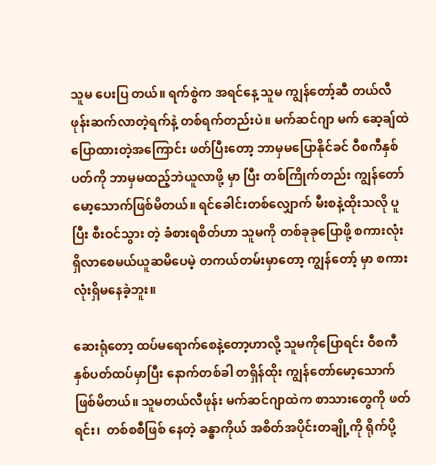သူမ ပေးပြ တယ်။ ရက်စွဲက အရင်နေ့ သူမ ကျွန်တော့်ဆီ တယ်လီဖုန်းဆက်လာတဲ့ရက်နဲ့ တစ်ရက်တည်းပဲ။ မက်ဆင်ဂျာ မက် ဆေ့ချ်ထဲ ပြောထားတဲ့အကြောင်း ဖတ်ပြီးတော့ ဘာမှမပြောနိုင်ခင် ဝီစကီနှစ်ပတ်ကို ဘာမှမထည့်ဘဲယူလာဖို့ မှာ ပြီး တစ်ကြိုက်တည်း ကျွန်တော်မော့သောက်ဖြစ်မိတယ်။ ရင်ခေါင်းတစ်လျှောက် မီးစနဲ့ထိုးသလို ပူပြီး စီးဝင်သွား တဲ့ ခံစားရစိတ်ဟာ သူမကို တစ်ခုခုပြောဖို့ စကားလုံးရှိလာစေမယ်ယူဆမိပေမဲ့ တကယ်တမ်းမှာတော့ ကျွန်တော့် မှာ စကားလုံးရှိမနေခဲ့ဘူး။

ဆေးရုံတော့ ထပ်မရောက်စေနဲ့တော့ဟာလို့ သူမကိုပြောရင်း ဝီစကီနှစ်ပတ်ထပ်မှာပြီး နောက်တစ်ခါ တရှိန်ထိုး ကျွန်တော်မော့သောက်ဖြစ်မိတယ်။ သူမတယ်လီဖုန်း မက်ဆင်ဂျာထဲက စာသားတွေကို ဖတ်ရင်း၊  တစ်စစီဖြစ် နေတဲ့ ခန္ဓာကိုယ် အစိတ်အပိုင်းတချို့ကို ရိုက်ပို့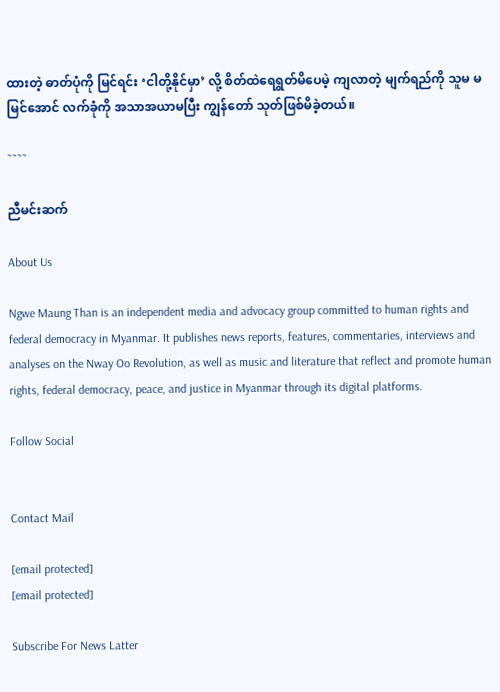ထားတဲ့ ဓာတ်ပုံကို မြင်ရင်း ‘ငါတို့နိုင်မှာ’ လို့ စိတ်ထဲရေရွတ်မိပေမဲ့ ကျလာတဲ့ မျက်ရည်ကို သူမ မမြင်အောင် လက်ခုံကို အသာအယာမပြီး ကျွန်တော် သုတ်ဖြစ်မိခဲ့တယ်။

˜˜˜˜

ညီမင်းဆက်

About Us

Ngwe Maung Than is an independent media and advocacy group committed to human rights and federal democracy in Myanmar. It publishes news reports, features, commentaries, interviews and analyses on the Nway Oo Revolution, as well as music and literature that reflect and promote human rights, federal democracy, peace, and justice in Myanmar through its digital platforms.

Follow Social


Contact Mail

[email protected]
[email protected]

Subscribe For News Latter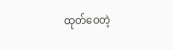ထုတ်ဝေတဲ့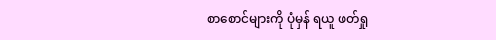စာစောင်များကို ပုံမှန် ရယူ ဖတ်ရှု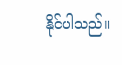နိုင်ပါသည်။